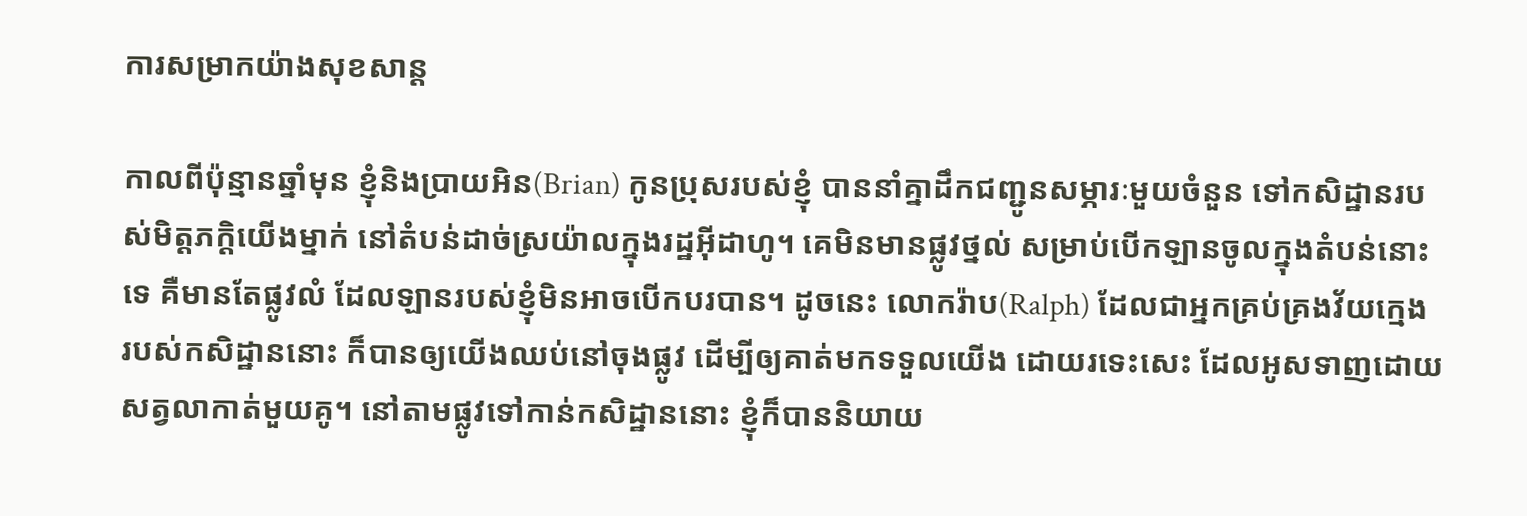ការសម្រាកយ៉ាងសុខសាន្ត

កាលពីប៉ុន្មានឆ្នាំមុន ខ្ញុំនិងប្រាយអិន(Brian) កូនប្រុសរបស់ខ្ញុំ បាននាំគ្នាដឹកជញ្ជូនសម្ភារៈមួយចំនួន ទៅកសិដ្ឋានរបស់មិត្តភក្តិយើងម្នាក់ នៅតំបន់ដាច់ស្រយ៉ាលក្នុងរដ្ឋអ៊ីដាហូ។ គេមិនមានផ្លូវថ្នល់ សម្រាប់បើកឡានចូលក្នុងតំបន់នោះទេ គឺមានតែផ្លូវលំ ដែលឡានរបស់ខ្ញុំមិនអាចបើកបរបាន។ ដូចនេះ លោករ៉ាប(Ralph) ដែលជាអ្នកគ្រប់គ្រងវ័យក្មេង របស់កសិដ្ឋាននោះ ក៏បានឲ្យយើងឈប់នៅចុងផ្លូវ ដើម្បីឲ្យគាត់មកទទួលយើង ដោយរទេះសេះ ដែលអូសទាញដោយសត្វលាកាត់មួយគូ។ នៅតាមផ្លូវទៅកាន់កសិដ្ឋាននោះ ខ្ញុំក៏បាននិយាយ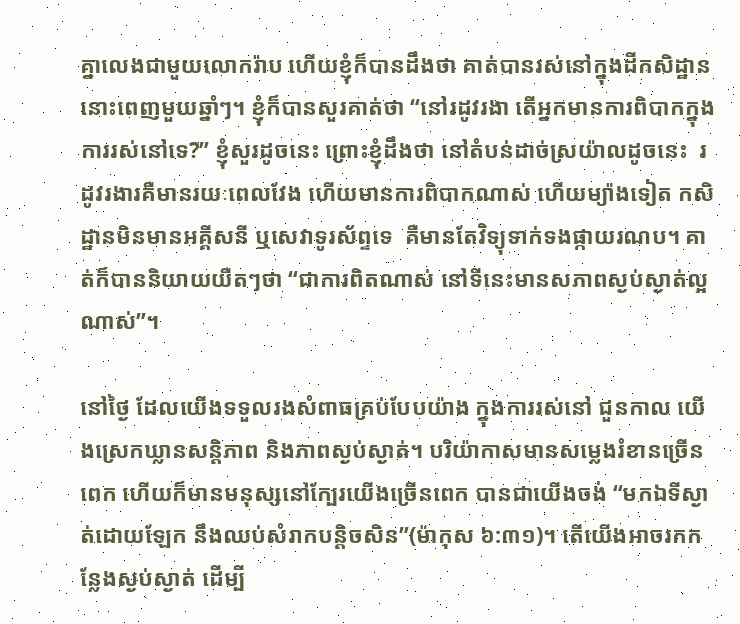គ្នាលេងជាមួយលោករ៉ាប ហើយខ្ញុំក៏បានដឹងថា គាត់បានរស់នៅក្នុងដីកសិដ្ឋាននោះពេញមួយឆ្នាំៗ។ ខ្ញុំក៏បានសួរគាត់ថា “នៅរដូវរងា តើអ្នកមានការពិបាកក្នុងការរស់នៅទេ?” ខ្ញុំសួរដូចនេះ ព្រោះខ្ញុំដឹងថា នៅតំបន់ដាច់ស្រយ៉ាលដូចនេះ  រដូវរងារគឺមានរយៈពេលវែង ហើយមានការពិបាកណាស់ ហើយម្យ៉ាងទៀត កសិដ្ឋានមិនមានអគ្គីសនី ឬសេវាទូរស័ព្ទទេ  គឺមានតែវិទ្យុទាក់ទងផ្កាយរណប។ គាត់ក៏បាននិយាយយឺតៗថា “ជាការពិតណាស់ នៅទីនេះមានសភាពស្ងប់ស្ងាត់ល្អណាស់”។

នៅថ្ងៃ ដែលយើងទទួលរងសំពាធគ្រប់បែបយ៉ាង ក្នុងការរស់នៅ ជួនកាល យើងស្រេកឃ្លានសន្តិភាព និងភាពស្ងប់ស្ងាត់។ បរិយ៉ាកាសមានសម្លេងរំខានច្រើនពេក ហើយក៏មានមនុស្សនៅក្បែរយើងច្រើនពេក បានជាយើងចង់ “មកឯទីស្ងាត់ដោយឡែក នឹងឈប់សំរាកបន្តិចសិន”(ម៉ាកុស ៦:៣១)។ តើយើងអាចរកកន្លែងស្ងប់ស្ងាត់ ដើម្បី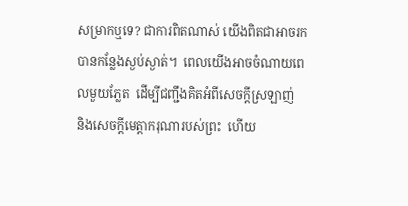សម្រាកឬទេ? ជាការពិតណាស់ យើងពិតជាអាចរកបានកន្លែងស្ងប់ស្ងាត់។  ពេលយើងអាចចំណាយពេលមួយភ្លែត  ដើម្បីជញ្ជឹងគិតអំពីសេចក្តីស្រឡាញ់  និងសេចក្តីមេត្តាករុណារបស់ព្រះ  ហើយ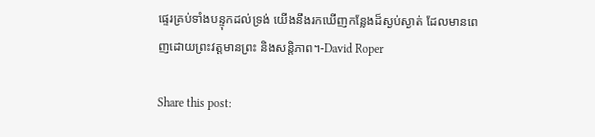ផ្ទេរគ្រប់ទាំងបន្ទុកដល់ទ្រង់ យើងនឹងរកឃើញកន្លែងដ៏ស្ងប់ស្ងាត់ ដែលមានពេញដោយព្រះវត្តមានព្រះ និងសន្តិភាព។-David Roper

Share this post: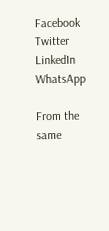Facebook
Twitter
LinkedIn
WhatsApp

From the same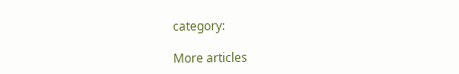category:

More articles